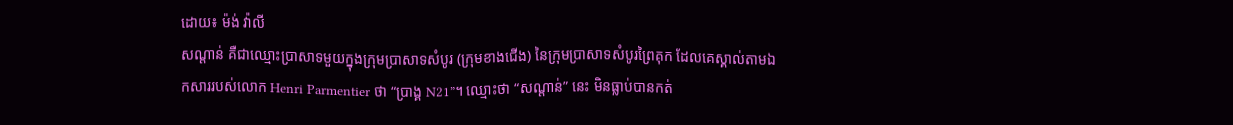ដោយ៖ ម៉ង់ វ៉ាលី
សណ្តាន់ គឺជាឈ្មោះប្រាសាទមួយក្នុងក្រុមប្រាសាទសំបូរ (ក្រុមខាងជើង) នៃក្រុមប្រាសាទសំបូរព្រៃគុក ដែលគេស្គាល់តាមឯកសាររបស់លោក Henri Parmentier ថា “ប្រាង្គ N21”។ ឈ្មោះថា “សណ្តាន់” នេះ មិនធ្លាប់បានកត់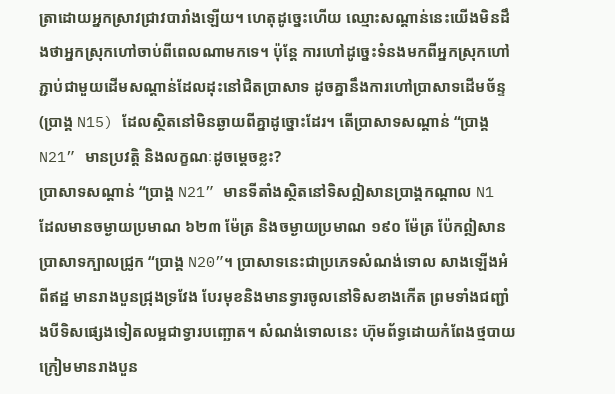ត្រាដោយអ្នកស្រាវជ្រាវបារាំងឡើយ។ ហេតុដូច្នេះហើយ ឈ្មោះសណ្តាន់នេះយើងមិនដឹងថាអ្នកស្រុកហៅចាប់ពីពេលណាមកទេ។ ប៉ុន្តែ ការហៅដូច្នេះទំនងមកពីអ្នកស្រុកហៅភ្ជាប់ជាមួយដើមសណ្តាន់ដែលដុះនៅជិតប្រាសាទ ដូចគ្នានឹងការហៅប្រាសាទដើមច័ន្ទ (ប្រាង្គ N15) ដែលស្ថិតនៅមិនឆ្ងាយពីគ្នាដូច្នោះដែរ។ តើប្រាសាទសណ្តាន់ “ប្រាង្គ N21” មានប្រវត្តិ និងលក្ខណៈដូចម្តេចខ្លះ?
ប្រាសាទសណ្តាន់ “ប្រាង្គ N21” មានទីតាំងស្ថិតនៅទិសឦសានប្រាង្គកណ្តាល N1 ដែលមានចម្ងាយប្រមាណ ៦២៣ ម៉ែត្រ និងចម្ងាយប្រមាណ ១៩០ ម៉ែត្រ ប៉ែកឦសានប្រាសាទក្បាលជ្រូក “ប្រាង្គ N20”។ ប្រាសាទនេះជាប្រភេទសំណង់ទោល សាងឡើងអំពីឥដ្ឋ មានរាងបួនជ្រុងទ្រវែង បែរមុខនិងមានទ្វារចូលនៅទិសខាងកើត ព្រមទាំងជញ្ជាំងបីទិសផ្សេងទៀតលម្អជាទ្វារបញ្ឆោត។ សំណង់ទោលនេះ ហ៊ុមព័ទ្ធដោយកំពែងថ្មបាយក្រៀមមានរាងបួន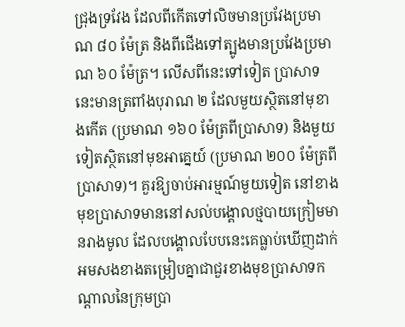ជ្រុងទ្រវែង ដែលពីកើតទៅលិចមានប្រវែងប្រមាណ ៨០ ម៉ែត្រ និងពីជើងទៅត្បូងមានប្រវែងប្រមាណ ៦០ ម៉ែត្រ។ លើសពីនេះទៅទៀត ប្រាសាទនេះមានត្រពាំងបុរាណ ២ ដែលមួយស្ថិតនៅមុខាងកើត (ប្រមាណ ១៦០ ម៉ែត្រពីប្រាសាទ) និងមួយទៀតស្ថិតនៅមុខអាគ្នេយ៍ (ប្រមាណ ២០០ ម៉ែត្រពីប្រាសាទ)។ គួរឱ្យចាប់អារម្មណ៍មួយទៀត នៅខាងមុខប្រាសាទមាននៅសល់បង្គោលថ្មបាយក្រៀមមានរាងមូល ដែលបង្គោលបែបនេះគេធ្លាប់ឃើញដាក់អមសងខាងតម្រៀបគ្នាជាជួរខាងមុខប្រាសាទកណ្តាលនៃក្រុមប្រា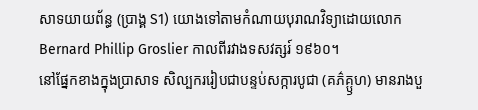សាទយាយព័ន្ធ (ប្រាង្គ S1) យោងទៅតាមកំណាយបុរាណវិទ្យាដោយលោក Bernard Phillip Groslier កាលពីរវាងទសវត្សរ៍ ១៩៦០។
នៅផ្នែកខាងក្នុងប្រាសាទ សិល្បកររៀបជាបន្ទប់សក្ការបូជា (គភ៌គ្ឫហ) មានរាងបួ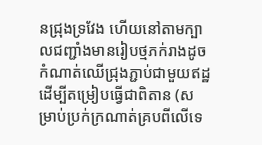នជ្រុងទ្រវែង ហើយនៅតាមក្បាលជញ្ជាំងមានរៀបថ្មភក់រាងដូចកំណាត់ឈើជ្រុងភ្ជាប់ជាមួយឥដ្ឋ ដើម្បីតម្រៀបធ្វើជាពិតាន (សម្រាប់ប្រក់ក្រណាត់គ្របពីលើទេ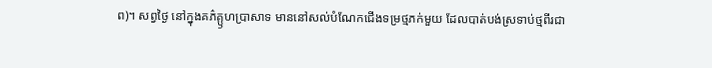ព)។ សព្វថ្ងៃ នៅក្នុងគភ៌គ្ឫហប្រាសាទ មាននៅសល់បំណែកជើងទម្រថ្មភក់មួយ ដែលបាត់បង់ស្រទាប់ថ្មពីរជា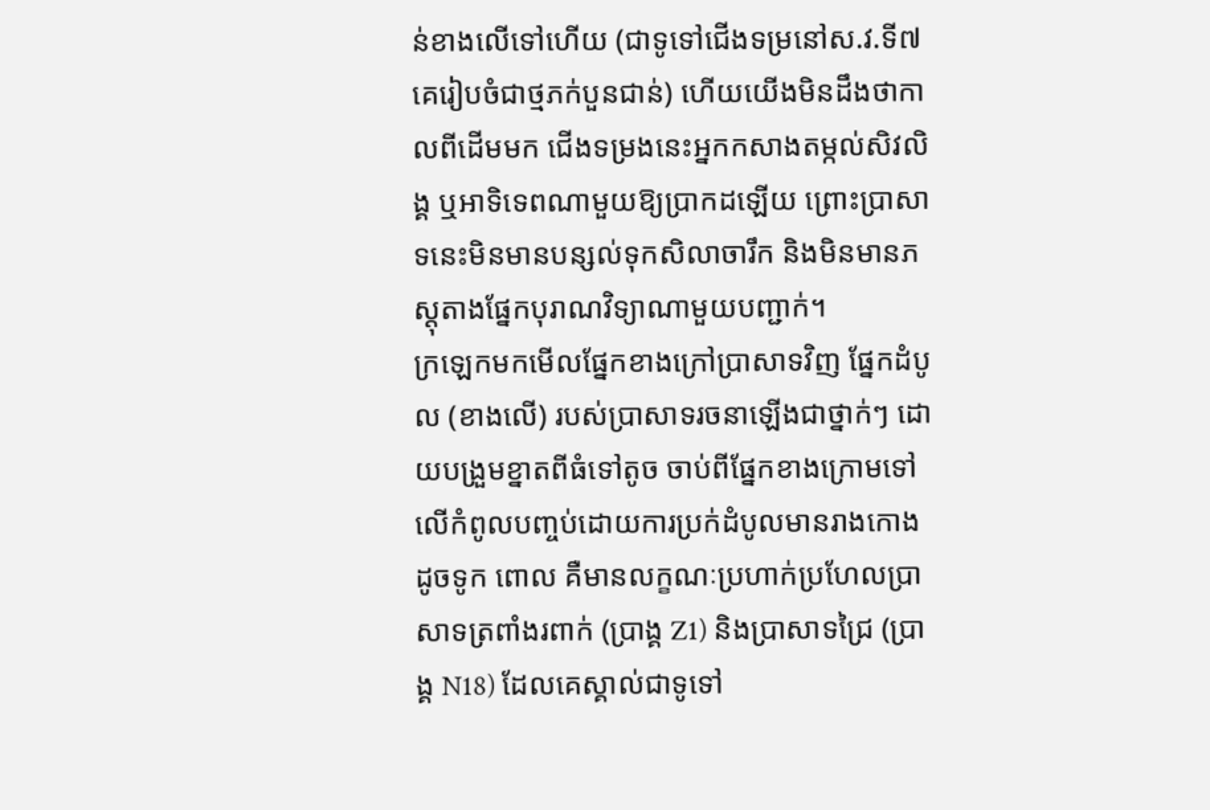ន់ខាងលើទៅហើយ (ជាទូទៅជើងទម្រនៅស.វ.ទី៧ គេរៀបចំជាថ្មភក់បួនជាន់) ហើយយើងមិនដឹងថាកាលពីដើមមក ជើងទម្រងនេះអ្នកកសាងតម្កល់សិវលិង្គ ឬអាទិទេពណាមួយឱ្យប្រាកដឡើយ ព្រោះប្រាសាទនេះមិនមានបន្សល់ទុកសិលាចារឹក និងមិនមានភស្តុតាងផ្នែកបុរាណវិទ្យាណាមួយបញ្ជាក់។
ក្រឡេកមកមើលផ្នែកខាងក្រៅប្រាសាទវិញ ផ្នែកដំបូល (ខាងលើ) របស់ប្រាសាទរចនាឡើងជាថ្នាក់ៗ ដោយបង្រួមខ្នាតពីធំទៅតូច ចាប់ពីផ្នែកខាងក្រោមទៅលើកំពូលបញ្ចប់ដោយការប្រក់ដំបូលមានរាងកោងដូចទូក ពោល គឺមានលក្ខណៈប្រហាក់ប្រហែលប្រាសាទត្រពាំងរពាក់ (ប្រាង្គ Z1) និងប្រាសាទជ្រៃ (ប្រាង្គ N18) ដែលគេស្គាល់ជាទូទៅ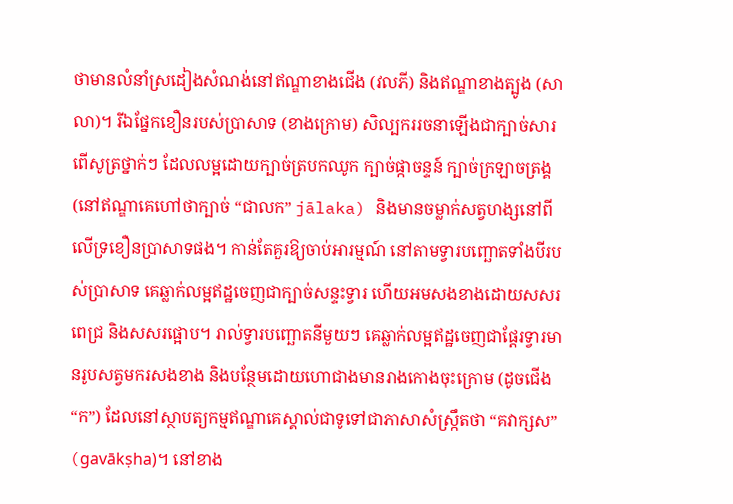ថាមានលំនាំស្រដៀងសំណង់នៅឥណ្ឌាខាងជើង (វលភី) និងឥណ្ឌាខាងត្បូង (សាលា)។ រីឯផ្នែកខឿនរបស់ប្រាសាទ (ខាងក្រោម) សិល្បកររចនាឡើងជាក្បាច់សារពើសូត្រថ្នាក់ៗ ដែលលម្អដោយក្បាច់ត្របកឈូក ក្បាច់ផ្កាចន្ទន៍ ក្បាច់ក្រឡាចត្រង្គ (នៅឥណ្ឌាគេហៅថាក្បាច់ “ជាលក” jālaka) និងមានចម្លាក់សត្វហង្សនៅពីលើទ្រខឿនប្រាសាទផង។ កាន់តែគួរឱ្យចាប់អារម្មណ៍ នៅតាមទ្វារបញ្ឆោតទាំងបីរបស់ប្រាសាទ គេឆ្លាក់លម្អឥដ្ឋចេញជាក្បាច់សន្ទះទ្វារ ហើយអមសងខាងដោយសសរពេជ្រ និងសសរផ្អោប។ រាល់ទ្វារបញ្ឆោតនីមួយៗ គេឆ្លាក់លម្អឥដ្ឋចេញជាផ្តែរទ្វារមានរូបសត្វមករសងខាង និងបន្ថែមដោយហោជាងមានរាងកោងចុះក្រោម (ដូចជើង “ក”) ដែលនៅស្ថាបត្យកម្មឥណ្ឌាគេស្គាល់ជាទូទៅជាភាសាសំស្រ្កឹតថា “គវាក្សស” (gavākṣha)។ នៅខាង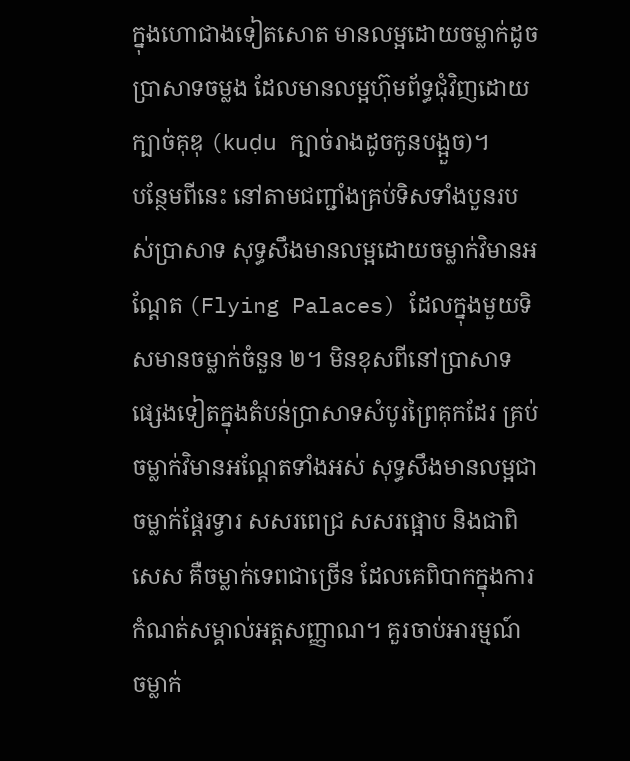ក្នុងហោជាងទៀតសោត មានលម្អដោយចម្លាក់ដូចប្រាសាទចម្លង ដែលមានលម្អហ៊ុមព័ទ្ធជុំវិញដោយក្បាច់គុឌុ (kuḍu ក្បាច់រាងដូចកូនបង្អួច)។
បន្ថែមពីនេះ នៅតាមជញ្ជាំងគ្រប់ទិសទាំងបួនរបស់ប្រាសាទ សុទ្ធសឹងមានលម្អដោយចម្លាក់វិមានអណ្តែត (Flying Palaces) ដែលក្នុងមួយទិសមានចម្លាក់ចំនួន ២។ មិនខុសពីនៅប្រាសាទផ្សេងទៀតក្នុងតំបន់ប្រាសាទសំបូរព្រៃគុកដែរ គ្រប់ចម្លាក់វិមានអណ្តែតទាំងអស់ សុទ្ធសឹងមានលម្អជាចម្លាក់ផ្តែរទ្វារ សសរពេជ្រ សសរផ្អោប និងជាពិសេស គឺចម្លាក់ទេពជាច្រើន ដែលគេពិបាកក្នុងការកំណត់សម្គាល់អត្តសញ្ញាណ។ គួរចាប់អារម្មណ៍ ចម្លាក់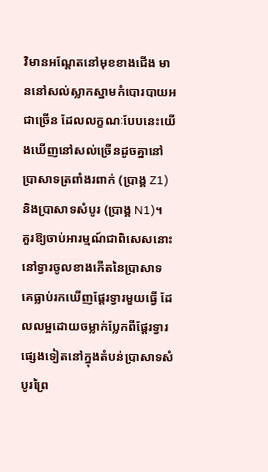វិមានអណ្តែតនៅមុខខាងជើង មាននៅសល់ស្លាកស្នាមកំបោរបាយអជាច្រើន ដែលលក្ខណៈបែបនេះយើងឃើញនៅសល់ច្រើនដូចគ្នានៅប្រាសាទត្រពាំងរពាក់ (ប្រាង្គ Z1) និងប្រាសាទសំបូរ (ប្រាង្គ N1)។
គួរឱ្យចាប់អារម្មណ៍ជាពិសេសនោះ នៅទ្វារចូលខាងកើតនៃប្រាសាទ គេធ្លាប់រកឃើញផ្តែរទ្វារមួយធ្វើ ដែលលម្អដោយចម្លាក់ប្លែកពីផ្តែរទ្វារផ្សេងទៀតនៅក្នុងតំបន់ប្រាសាទសំបូរព្រៃ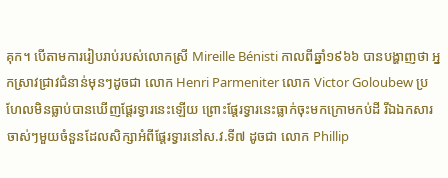គុក។ បើតាមការរៀបរាប់របស់លោកស្រី Mireille Bénisti កាលពីឆ្នាំ១៩៦៦ បានបង្ហាញថា អ្នកស្រាវជ្រាវជំនាន់មុនៗដូចជា លោក Henri Parmeniter លោក Victor Goloubew ប្រហែលមិនធ្លាប់បានឃើញផ្តែរទ្វារនេះឡើយ ព្រោះផ្តែរទ្វារនេះធ្លាក់ចុះមកក្រោមកប់ដី រីឯឯកសារចាស់ៗមួយចំនួនដែលសិក្សាអំពីផ្តែរទ្វារនៅស.វ.ទី៧ ដូចជា លោក Phillip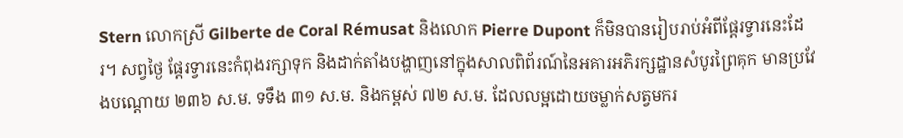Stern លោកស្រី Gilberte de Coral Rémusat និងលោក Pierre Dupont ក៏មិនបានរៀបរាប់អំពីផ្តែរទ្វារនេះដែរ។ សព្វថ្ងៃ ផ្តែរទ្វារនេះកំពុងរក្សាទុក និងដាក់តាំងបង្ហាញនៅក្នុងសាលពិព័រណ៍នៃអគារអភិរក្សដ្ឋានសំបូរព្រៃគុក មានប្រវែងបណ្តោយ ២៣៦ ស.ម. ទទឹង ៣១ ស.ម. និងកម្ពស់ ៧២ ស.ម. ដែលលម្អដោយចម្លាក់សត្វមករ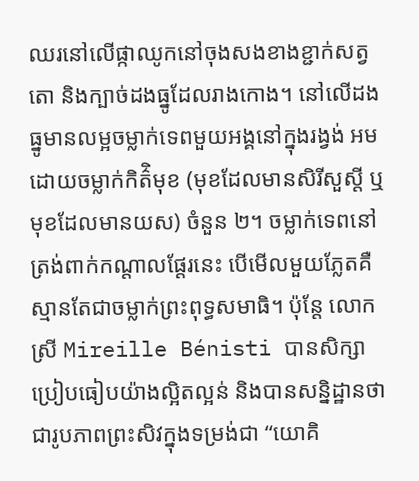ឈរនៅលើផ្កាឈូកនៅចុងសងខាងខ្ជាក់សត្វតោ និងក្បាច់ដងធ្នូដែលរាងកោង។ នៅលើដងធ្នូមានលម្អចម្លាក់ទេពមួយអង្គនៅក្នុងរង្វង់ អមដោយចម្លាក់កិត៌ិមុខ (មុខដែលមានសិរីសួស្តី ឬមុខដែលមានយស) ចំនួន ២។ ចម្លាក់ទេពនៅត្រង់ពាក់កណ្តាលផ្តែរនេះ បើមើលមួយភ្លែតគឺស្មានតែជាចម្លាក់ព្រះពុទ្ធសមាធិ។ ប៉ុន្តែ លោកស្រី Mireille Bénisti បានសិក្សាប្រៀបធៀបយ៉ាងល្អិតល្អន់ និងបានសន្និដ្ឋានថា ជារូបភាពព្រះសិវក្នុងទម្រង់ជា “យោគិ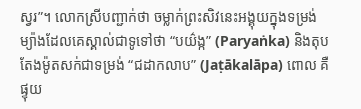ស្វរ”។ លោកស្រីបញ្ជាក់ថា ចម្លាក់ព្រះសិវនេះអង្គុយក្នុងទម្រង់ម្យ៉ាងដែលគេស្គាល់ជាទូទៅថា “បយ៌ង្ក” (Paryaṅka) និងតុបតែងម៉ូតសក់ជាទម្រង់ “ជដាកលាប” (Jaṭākalāpa) ពោល គឺផ្ទុយ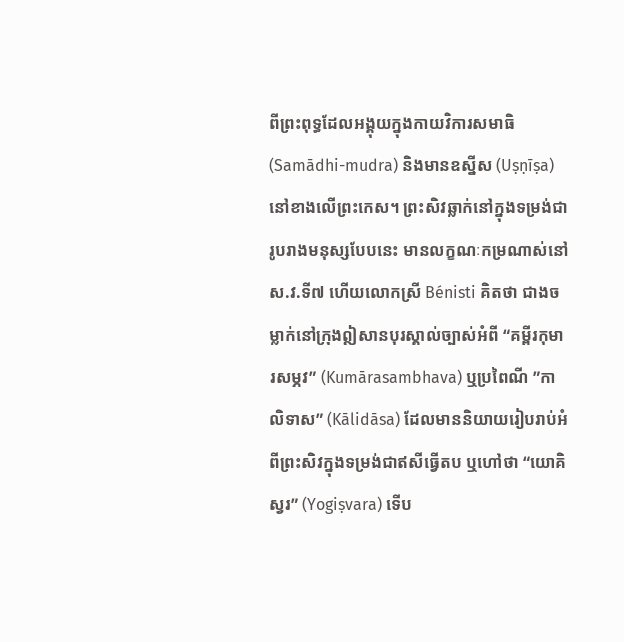ពីព្រះពុទ្ធដែលអង្គុយក្នុងកាយវិការសមាធិ (Samādhi-mudra) និងមានឧស្នីស (Uṣṇīṣa) នៅខាងលើព្រះកេស។ ព្រះសិវឆ្លាក់នៅក្នុងទម្រង់ជារូបរាងមនុស្សបែបនេះ មានលក្ខណៈកម្រណាស់នៅស.វ.ទី៧ ហើយលោកស្រី Bénisti គិតថា ជាងចម្លាក់នៅក្រុងឦសានបុរស្គាល់ច្បាស់អំពី “គម្ពីរកុមារសម្ភវ” (Kumārasambhava) ឬប្រពៃណី ”កាលិទាស” (Kālidāsa) ដែលមាននិយាយរៀបរាប់អំពីព្រះសិវក្នុងទម្រង់ជាឥសីធ្វើតប ឬហៅថា “យោគិស្វរ” (Yogiṣvara) ទើប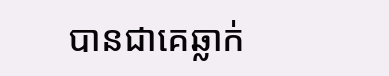បានជាគេឆ្លាក់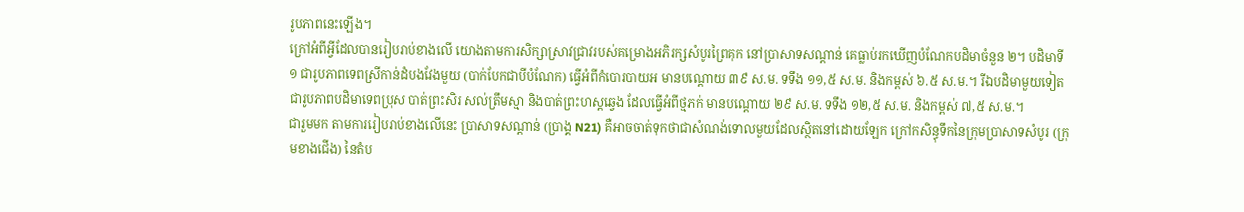រូបភាពនេះឡើង។
ក្រៅអំពីអ្វីដែលបានរៀបរាប់ខាងលើ យោងតាមការសិក្សាស្រាវជ្រាវរបស់គម្រោងអភិរក្សសំបូរព្រៃគុក នៅប្រាសាទសណ្តាន់ គេធ្លាប់រកឃើញបំណែកបដិមាចំនួន ២។ បដិមាទី១ ជារូបភាពទេពស្រីកាន់ដំបងវែងមួយ (បាក់បែកជាបីបំណែក) ធ្វើអំពីកំបោរបាយអ មានបណ្តោយ ៣៩ ស.ម. ទទឹង ១១,៥ ស.ម. និងកម្ពស់ ៦.៥ ស.ម.។ រីឯបដិមាមួយទៀត ជារូបភាពបដិមាទេពប្រុស បាត់ព្រះសិរ សល់ត្រឹមស្មា និងបាត់ព្រះហស្តឆ្វេង ដែលធ្វើអំពីថ្មភក់ មានបណ្តោយ ២៩ ស.ម. ទទឹង ១២,៥ ស.ម. និងកម្ពស់ ៧,៥ ស.ម.។
ជារួមមក តាមការរៀបរាប់ខាងលើនេះ ប្រាសាទសណ្តាន់ (ប្រាង្គ N21) គឺអាចចាត់ទុកថាជាសំណង់ទោលមួយដែលស្ថិតនៅដោយឡែក ក្រៅកសិន្ធុទឹកនៃក្រុមប្រាសាទសំបូរ (ក្រុមខាងជើង) នៃតំប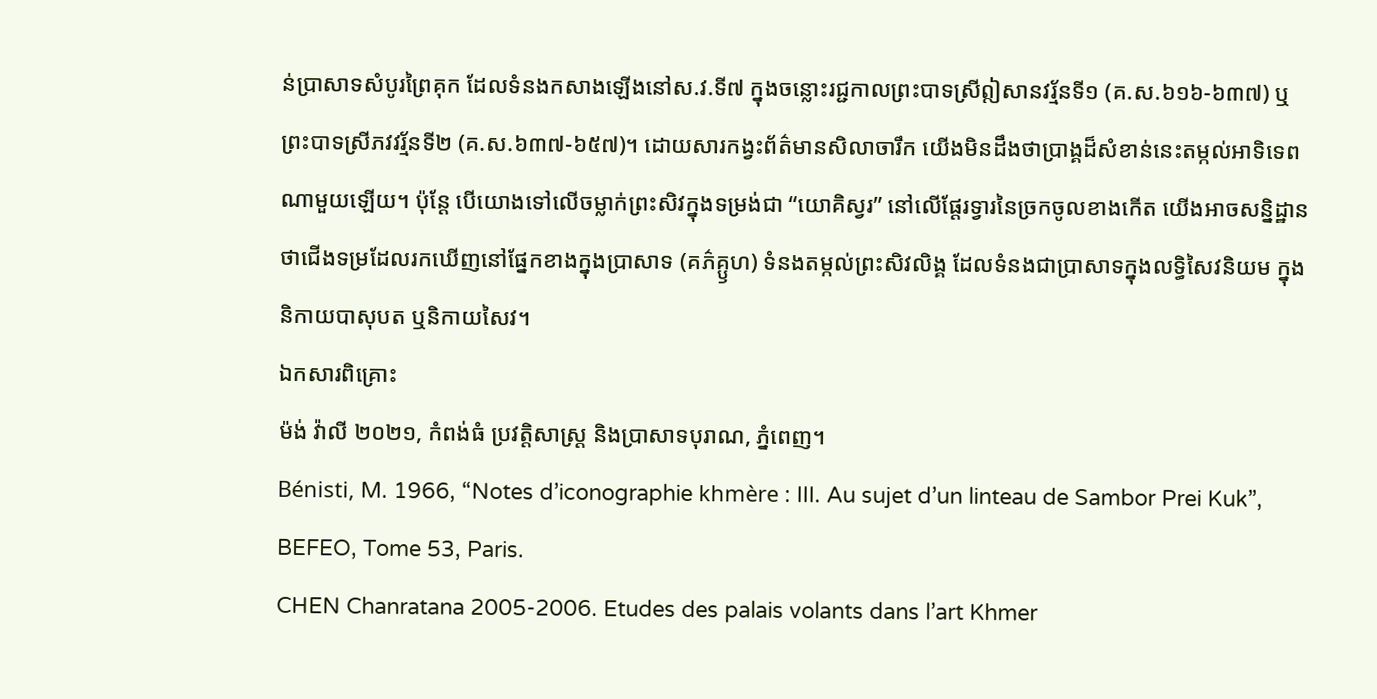ន់ប្រាសាទសំបូរព្រៃគុក ដែលទំនងកសាងឡើងនៅស.វ.ទី៧ ក្នុងចន្លោះរជ្ជកាលព្រះបាទស្រីឦសានវរ្ម័នទី១ (គ.ស.៦១៦-៦៣៧) ឬព្រះបាទស្រីភវវរ្ម័នទី២ (គ.ស.៦៣៧-៦៥៧)។ ដោយសារកង្វះព័ត៌មានសិលាចារឹក យើងមិនដឹងថាប្រាង្គដ៏សំខាន់នេះតម្កល់អាទិទេពណាមួយឡើយ។ ប៉ុន្តែ បើយោងទៅលើចម្លាក់ព្រះសិវក្នុងទម្រង់ជា “យោគិស្វរ” នៅលើផ្តែរទ្វារនៃច្រកចូលខាងកើត យើងអាចសន្និដ្ឋានថាជើងទម្រដែលរកឃើញនៅផ្នែកខាងក្នុងប្រាសាទ (គភ៌គ្ឫហ) ទំនងតម្កល់ព្រះសិវលិង្គ ដែលទំនងជាប្រាសាទក្នុងលទ្ធិសៃវនិយម ក្នុងនិកាយបាសុបត ឬនិកាយសៃវ។
ឯកសារពិគ្រោះ
ម៉ង់ វ៉ាលី ២០២១, កំពង់ធំ ប្រវត្តិសាស្រ្ត និងប្រាសាទបុរាណ, ភ្នំពេញ។
Bénisti, M. 1966, “Notes d’iconographie khmère : III. Au sujet d’un linteau de Sambor Prei Kuk”, BEFEO, Tome 53, Paris.
CHEN Chanratana 2005-2006. Etudes des palais volants dans l’art Khmer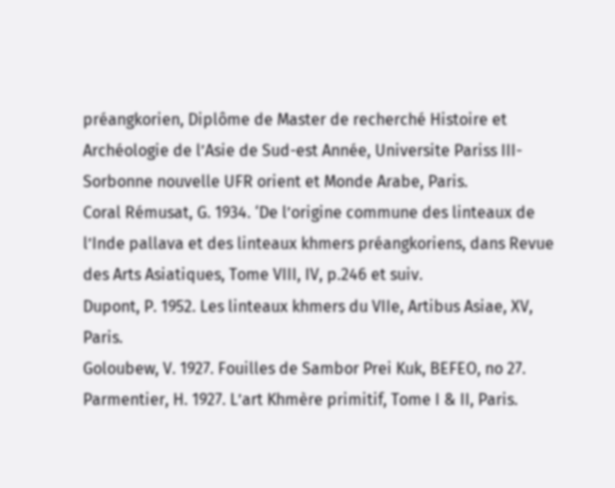préangkorien, Diplôme de Master de recherché Histoire et Archéologie de l’Asie de Sud-est Année, Universite Pariss III-Sorbonne nouvelle UFR orient et Monde Arabe, Paris.
Coral Rémusat, G. 1934. ‘De l’origine commune des linteaux de l’Inde pallava et des linteaux khmers préangkoriens, dans Revue des Arts Asiatiques, Tome VIII, IV, p.246 et suiv.
Dupont, P. 1952. Les linteaux khmers du VIIe, Artibus Asiae, XV, Paris.
Goloubew, V. 1927. Fouilles de Sambor Prei Kuk, BEFEO, no 27.
Parmentier, H. 1927. L’art Khmère primitif, Tome I & II, Paris.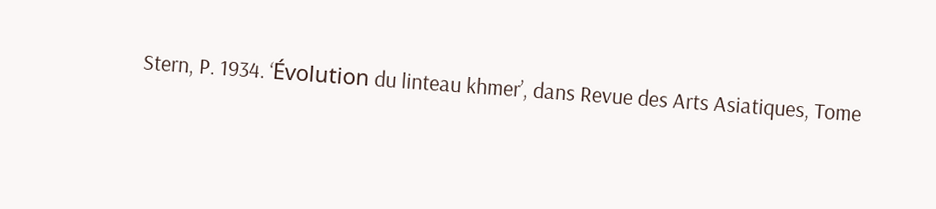Stern, P. 1934. ‘Évolution du linteau khmer’, dans Revue des Arts Asiatiques, Tome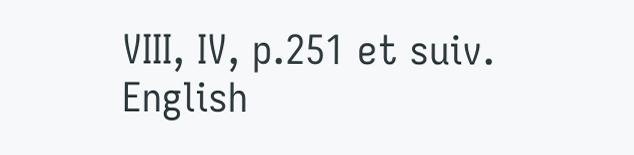VIII, IV, p.251 et suiv.
English